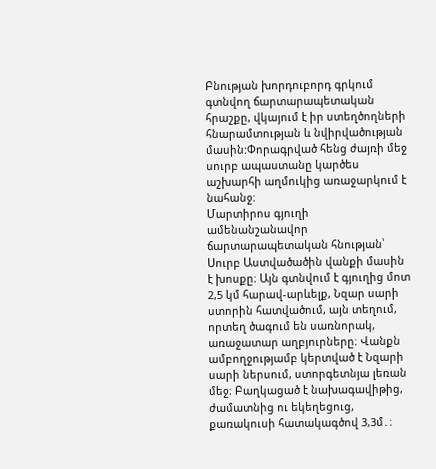Բնության խորդուբորդ գրկում գտնվող ճարտարապետական հրաշքը, վկայում է իր ստեղծողների հնարամտության և նվիրվածության մասին:Փորագրված հենց ժայռի մեջ սուրբ ապաստանը կարծես աշխարհի աղմուկից առաջարկում է նահանջ։
Մարտիրոս գյուղի ամենանշանավոր ճարտարապետական հնության՝ Սուրբ Աստվածածին վանքի մասին է խոսքը։ Այն գտնվում է գյուղից մոտ 2,5 կմ հարավ-արևելք, Նզար սարի ստորին հատվածում, այն տեղում, որտեղ ծագում են սառնորակ, առաջատար աղբյուրները։ Վանքն ամբողջությամբ կերտված է Նզարի սարի ներսում, ստորգետնյա լեռան մեջ։ Բաղկացած է նախագավիթից, ժամատնից ու եկեղեցուց, քառակուսի հատակագծով 3,3մ․։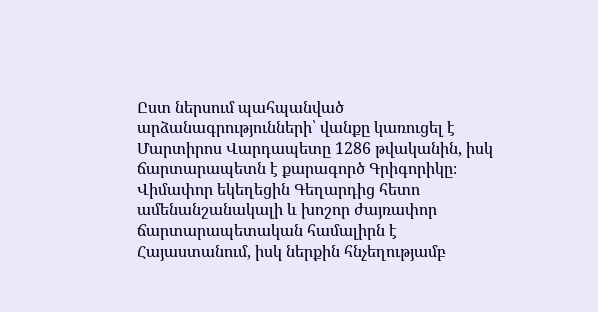Ըստ ներսում պահպանված արձանագրությունների՝ վանքը կառուցել է Մարտիրոս Վարդապետը 1286 թվականին, իսկ ճարտարապետն է քարագործ Գրիգորիկը։ Վիմափոր եկեղեցին Գեղարդից հետո ամենանշանակալի և խոշոր ժայռափոր ճարտարապետական համալիրն է Հայաստանում, իսկ ներքին հնչեղությամբ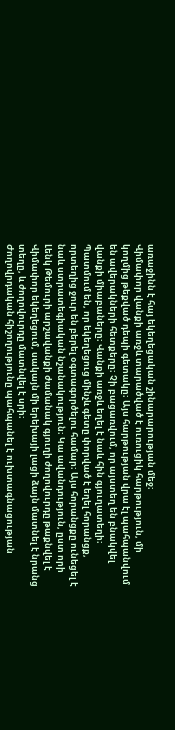առաջինն է հայ եկեղեցական շինարարության մեջ։
Վիմափոր վանքի առջև տարածված է ուռուցիկ հարթություն, մի կողմից թեքված դեպի գետակը։ Այս հարթության վրա էլ պահպանվում են ավերակների հետքերը։ Չի բացառվում, որ այստեղ են բնակվել վանքի միաբաները։ Վանքի առջև եղել է նաև հին գյուղատեղի։ Պատմում են, որ եկեղեցուց մինչև գետը փորված է եղել հորանցք, որտեղից ջուր են բերել օգտագործելու համար։ Այս հորանցքը ունեցել է նաև ստրատեգիական նշանակություն։ Կա ավանդություն, ըստ որի Լենկ Թեմուրի արշավանքի ժամանակ գյուղի ժողովուրդը թաքնվել է Վիմափոր եկեղեցում, սակայն մի երեխայի լացի ձայն մատնել է նրանց տեղը, և ժողովուրդը մատնվել է սրի։
Ժողովրդական հիշողությունը պահպանել է ուխտագնացության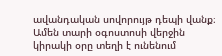ավանդական սովորույթ դեպի վանք։ Ամեն տարի օգոստոսի վերջին կիրակի օրը տեղի է ունենում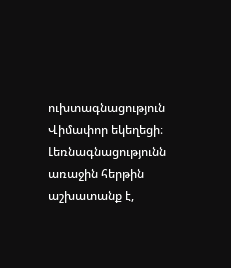ուխտագնացություն Վիմափոր եկեղեցի։
Լեռնագնացությունն առաջին հերթին աշխատանք է,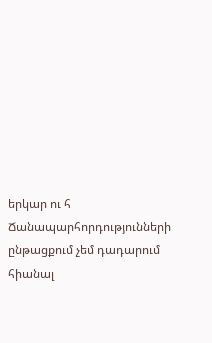երկար ու հ
Ճանապարհորդությունների ընթացքում չեմ դադարում հիանալ